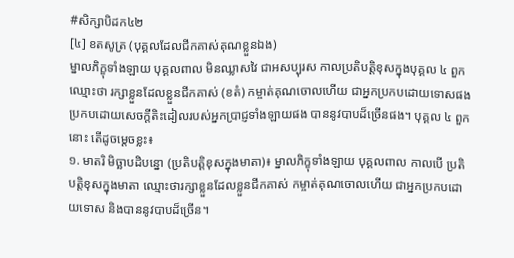#សិក្សាបិដក៤២
[៤] ខតសូត្រ (បុគ្គលដែលជីកគាស់គុណខ្លួនឯង)
ម្នាលភិក្ខុទាំងឡាយ បុគ្គលពាល មិនឈ្លាសវៃ ជាអសប្បុរស កាលប្រតិបត្តិខុសក្នុងបុគ្គល ៤ ពួក ឈ្មោះថា រក្សាខ្លួនដែលខ្លួនជីកគាស់ (ខតំ) កម្ចាត់គុណចោលហើយ ជាអ្នកប្រកបដោយទោសផង ប្រកបដោយសេចក្តីតិះដៀលរបស់អ្នកប្រាជ្ញទាំងឡាយផង បាននូវបាបដ៏ច្រើនផង។ បុគ្គល ៤ ពួកនោះ តើដូចម្តេចខ្លះ៖
១. មាតរិ មិច្ឆាបដិបន្នោ (ប្រតិបត្តិខុសក្នុងមាតា)៖ ម្នាលភិក្ខុទាំងឡាយ បុគ្គលពាល កាលបើ ប្រតិបត្តិខុសក្នុងមាតា ឈ្មោះថារក្សាខ្លួនដែលខ្លួនជីកគាស់ កម្ចាត់គុណចោលហើយ ជាអ្នកប្រកបដោយទោស និងបាននូវបាបដ៏ច្រើន។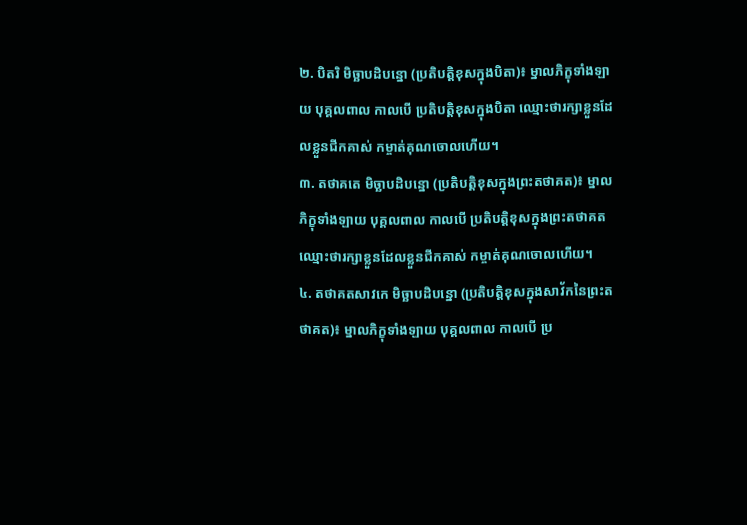២. បិតរិ មិច្ឆាបដិបន្នោ (ប្រតិបត្តិខុសក្នុងបិតា)៖ ម្នាលភិក្ខុទាំងឡាយ បុគ្គលពាល កាលបើ ប្រតិបត្តិខុសក្នុងបិតា ឈ្មោះថារក្សាខ្លួនដែលខ្លួនជីកគាស់ កម្ចាត់គុណចោលហើយ។
៣. តថាគតេ មិច្ឆាបដិបន្នោ (ប្រតិបត្តិខុសក្នុងព្រះតថាគត)៖ ម្នាលភិក្ខុទាំងឡាយ បុគ្គលពាល កាលបើ ប្រតិបត្តិខុសក្នុងព្រះតថាគត ឈ្មោះថារក្សាខ្លួនដែលខ្លួនជីកគាស់ កម្ចាត់គុណចោលហើយ។
៤. តថាគតសាវកេ មិច្ឆាបដិបន្នោ (ប្រតិបត្តិខុសក្នុងសាវ័កនៃព្រះតថាគត)៖ ម្នាលភិក្ខុទាំងឡាយ បុគ្គលពាល កាលបើ ប្រ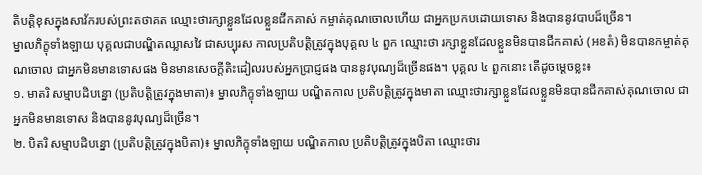តិបត្តិខុសក្នុងសាវ័ករបស់ព្រះតថាគត ឈ្មោះថារក្សាខ្លួនដែលខ្លួនជីកគាស់ កម្ចាត់គុណចោលហើយ ជាអ្នកប្រកបដោយទោស និងបាននូវបាបដ៏ច្រើន។
ម្នាលភិក្ខុទាំងឡាយ បុគ្គលជាបណ្ឌិតឈ្លាសវៃ ជាសប្បុរស កាលប្រតិបត្តិត្រូវក្នុងបុគ្គល ៤ ពួក ឈ្មោះថា រក្សាខ្លួនដែលខ្លួនមិនបានជីកគាស់ (អខតំ) មិនបានកម្ចាត់គុណចោល ជាអ្នកមិនមានទោសផង មិនមានសេចក្តីតិះដៀលរបស់អ្នកប្រាជ្ញផង បាននូវបុណ្យដ៏ច្រើនផង។ បុគ្គល ៤ ពួកនោះ តើដូចម្តេចខ្លះ៖
១. មាតរិ សម្មាបដិបន្នោ (ប្រតិបត្តិត្រូវក្នុងមាតា)៖ ម្នាលភិក្ខុទាំងឡាយ បណ្ឌិតកាល ប្រតិបត្តិត្រូវក្នុងមាតា ឈ្មោះថារក្សាខ្លួនដែលខ្លួនមិនបានជីកគាស់គុណចោល ជាអ្នកមិនមានទោស និងបាននូវបុណ្យដ៏ច្រើន។
២. បិតរិ សម្មាបដិបន្នោ (ប្រតិបត្តិត្រូវក្នុងបិតា)៖ ម្នាលភិក្ខុទាំងឡាយ បណ្ឌិតកាល ប្រតិបត្តិត្រូវក្នុងបិតា ឈ្មោះថារ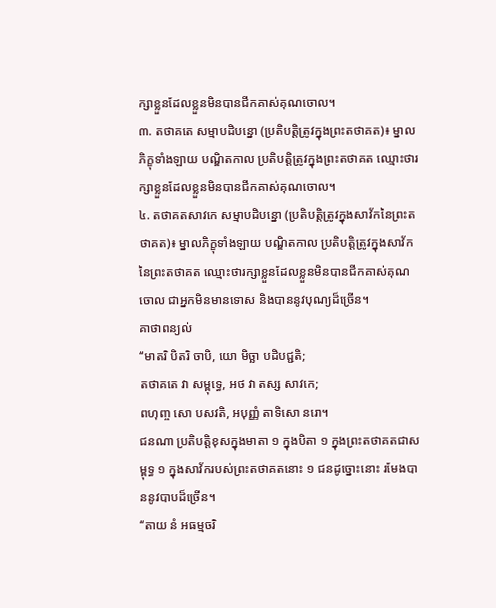ក្សាខ្លួនដែលខ្លួនមិនបានជីកគាស់គុណចោល។
៣. តថាគតេ សម្មាបដិបន្នោ (ប្រតិបត្តិត្រូវក្នុងព្រះតថាគត)៖ ម្នាលភិក្ខុទាំងឡាយ បណ្ឌិតកាល ប្រតិបត្តិត្រូវក្នុងព្រះតថាគត ឈ្មោះថារក្សាខ្លួនដែលខ្លួនមិនបានជីកគាស់គុណចោល។
៤. តថាគតសាវកេ សម្មាបដិបន្នោ (ប្រតិបត្តិត្រូវក្នុងសាវ័កនៃព្រះតថាគត)៖ ម្នាលភិក្ខុទាំងឡាយ បណ្ឌិតកាល ប្រតិបត្តិត្រូវក្នុងសាវ័កនៃព្រះតថាគត ឈ្មោះថារក្សាខ្លួនដែលខ្លួនមិនបានជីកគាស់គុណចោល ជាអ្នកមិនមានទោស និងបាននូវបុណ្យដ៏ច្រើន។
គាថាពន្យល់
‘‘មាតរិ បិតរិ ចាបិ, យោ មិច្ឆា បដិបជ្ជតិ;
តថាគតេ វា សម្ពុទ្ធេ, អថ វា តស្ស សាវកេ;
ពហុញ្ច សោ បសវតិ, អបុញ្ញំ តាទិសោ នរោ។
ជនណា ប្រតិបត្តិខុសក្នុងមាតា ១ ក្នុងបិតា ១ ក្នុងព្រះតថាគតជាសម្ពុទ្ធ ១ ក្នុងសាវ័ករបស់ព្រះតថាគតនោះ ១ ជនដូច្នោះនោះ រមែងបាននូវបាបដ៏ច្រើន។
‘‘តាយ នំ អធម្មចរិ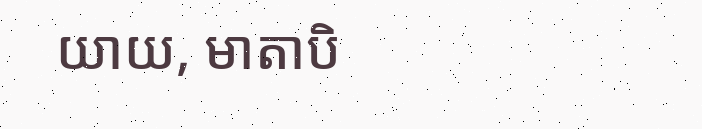យាយ, មាតាបិ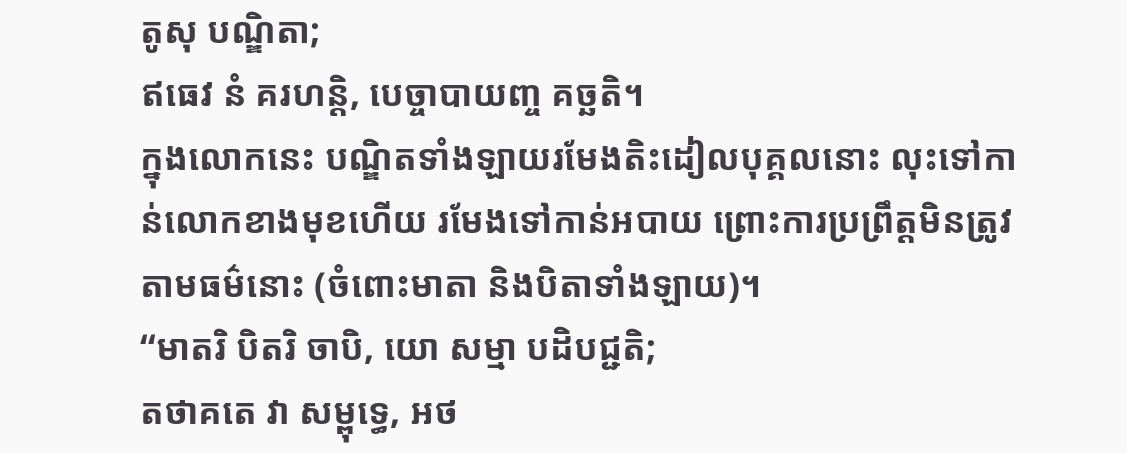តូសុ បណ្ឌិតា;
ឥធេវ នំ គរហន្តិ, បេច្ចាបាយញ្ច គច្ឆតិ។
ក្នុងលោកនេះ បណ្ឌិតទាំងឡាយរមែងតិះដៀលបុគ្គលនោះ លុះទៅកាន់លោកខាងមុខហើយ រមែងទៅកាន់អបាយ ព្រោះការប្រព្រឹត្តមិនត្រូវតាមធម៌នោះ (ចំពោះមាតា និងបិតាទាំងឡាយ)។
‘‘មាតរិ បិតរិ ចាបិ, យោ សម្មា បដិបជ្ជតិ;
តថាគតេ វា សម្ពុទ្ធេ, អថ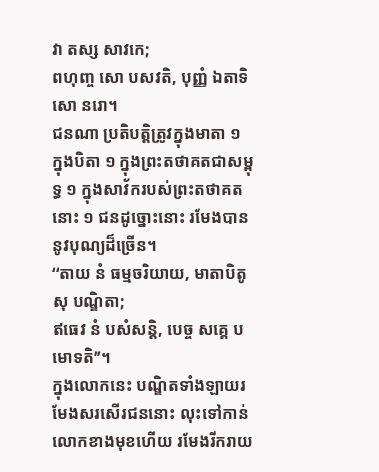វា តស្ស សាវកេ;
ពហុញ្ច សោ បសវតិ, បុញ្ញំ ឯតាទិសោ នរោ។
ជនណា ប្រតិបត្តិត្រូវក្នុងមាតា ១ ក្នុងបិតា ១ ក្នុងព្រះតថាគតជាសម្ពុទ្ធ ១ ក្នុងសាវ័ករបស់ព្រះតថាគតនោះ ១ ជនដូច្នោះនោះ រមែងបាននូវបុណ្យដ៏ច្រើន។
‘‘តាយ នំ ធម្មចរិយាយ, មាតាបិតូសុ បណ្ឌិតា;
ឥធេវ នំ បសំសន្តិ, បេច្ច សគ្គេ បមោទតិ’’។
ក្នុងលោកនេះ បណ្ឌិតទាំងឡាយរមែងសរសើរជននោះ លុះទៅកាន់លោកខាងមុខហើយ រមែងរីករាយ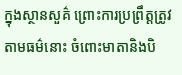ក្នុងស្ថានសួគ៌ ព្រោះការប្រព្រឹត្តត្រូវតាមធម៌នោះ ចំពោះមាតានិងបិ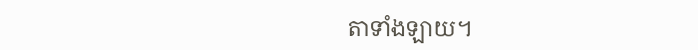តាទាំងឡាយ។